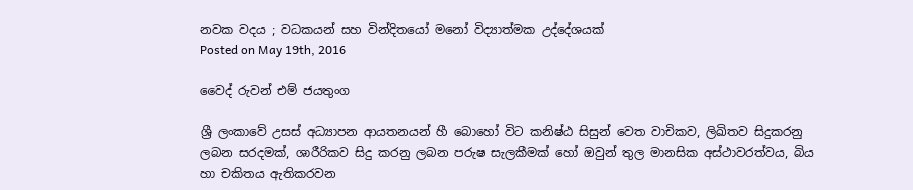නවක වදය ; වධකයන් සහ වින්දිතයෝ මනෝ විද්‍යාත්මක උද්දේශයක්
Posted on May 19th, 2016

වෛද් රුවන් එම් ජයතුංග

ශ්‍රී ලංකාවේ උසස් අධ්‍යාපන ආයතනයන් හී බොහෝ විට කනිෂ්ඨ සිසුන් වෙත වාචිකව, ලිඛිතව සිදුකරනු ලබන සරදමක්, ශාරීරිකව සිදු කරනු ලබන පරුෂ සැලකීමක් හෝ ඔවුන් තුල මානසික අස්ථාවරත්වය, බිය හා චකිතය ඇතිකරවන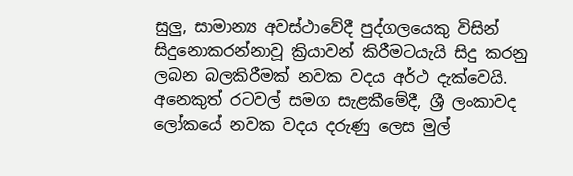සුලු, සාමාන්‍ය අවස්ථාවේදී පුද්ගලයෙකු විසින් සිදුනොකරන්නාවූ ක්‍රියාවන් කිරීමටයැයි සිදු කරනු ලබන බලකිරීමක් නවක වදය අර්ථ දැක්වෙයි. අනෙකුත් රටවල් සමග සැළකීමේදී, ශ්‍රී ලංකාවද ලෝකයේ නවක වදය දරුණු ලෙස මුල්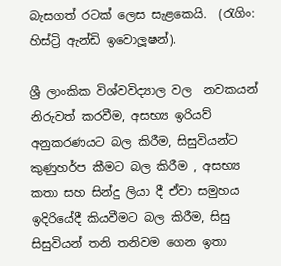බැසගත් රටක් ලෙස සැළකෙයි.  (රැගිං: හිස්ට්‍රි ඇන්ඩි ඉවොලූෂන්).

ශ්‍රී ලාංකික විශ්වවිද්‍යාල වල  නවකයන් නිරුවත් කරවීම, අසභ්‍ය ඉරියව් අනුකරණයට බල කිරීම, සිසුවියන්ට කුණුහර්ප කීමට බල කිරීම , අසභ්‍ය කතා සහ සින්දු ලියා දී ඒවා සමුහය ඉදිරියේදී කියවීමට බල කිරීම, සිසු සිසුවියන් තනි තනිවම ගෙන ඉතා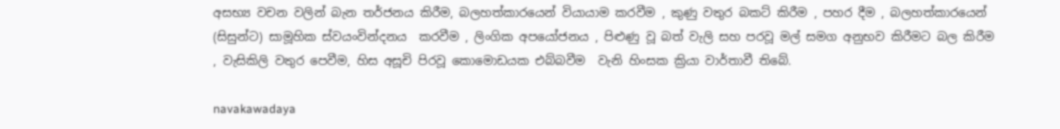අසභ්‍ය වචන වලින් බැන තර්ජනය කිරීම, බලහත්කාරයෙන් වියායාම කරවීම , කුණු වතුර බකට් කිරීම , පහර දීම , බලහත්කාරයෙන් (සිසුන්ට) සාමූහික ස්වයංවින්දනය  කරවීම , ලිංගික අපයෝජනය , පිළුණු වූ බත් වැලි සහ පරවූ මල් සමග අනුභව කිරීමට බල කිරීම , වැසිකිලි වතුර පෙවීම, හිස අසූචි පිරවූ කොමොඩයක එබ්බවීම  වැනි හිංසක ක්‍රියා වාර්තාවී තිබේ.

navakawadaya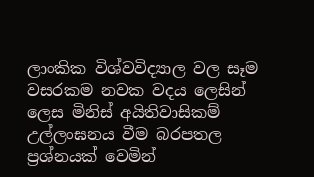ලාංකික විශ්වවිද්‍යාල වල සෑම වසරකම නවක වදය ලෙසින් ලෙස මිනිස් අයිතිවාසිකම් උල්ලංඝනය වීම බරපතල ප්‍රශ්නයක් වෙමින්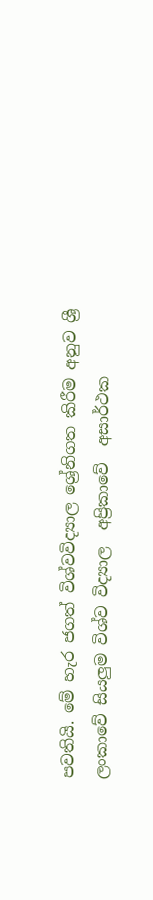පවතියි. මේ හැර ජගත් විශ්වවිද්‍යාල ශ්‍රේනිගත කිරීම අනුව ශ්‍රී ලංකාවේ සියලුම විශ්ව විද්‍යාල  අප්‍රිකාවේ  අසාර්ථක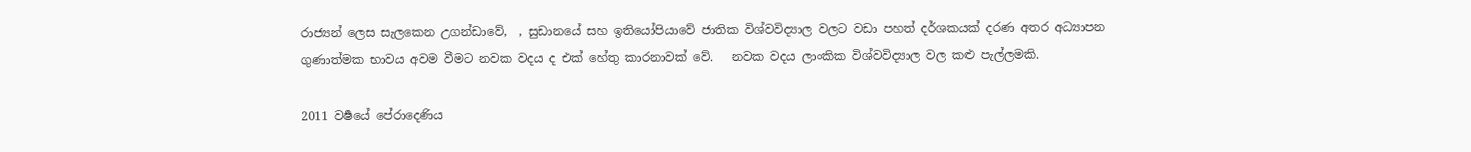රාජ්‍යන් ලෙස සැලකෙන උගන්ඩාවේ,  , සුඩානයේ සහ ඉතියෝපියාවේ ජාතික විශ්වවිද්‍යාල වලට වඩා පහත් දර්ශකයක් දරණ අතර අධ්‍යාපන ගුණාත්මක භාවය අවම වීමට නවක වදය ද එක් හේතු කාරනාවක් වේ.   නවක වදය ලාංකික විශ්වවිද්‍යාල වල කළු පැල්ලමකි.

2011 වර්‍ෂයේ පේරාදෙණිය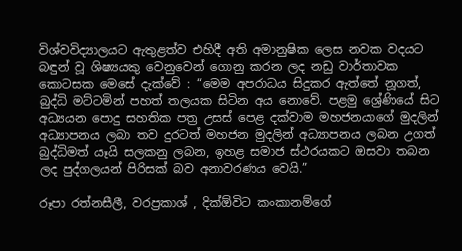විශ්වවිද්‍යාලයට ඇතුළත්ව එහිදී අති අමානුෂික ලෙස නවක වදයට බඳුන් වූ ශිෂ්‍යයකු වෙනුවෙන් ගොනු කරන ලද නඩු වාර්තාවක කොටසක මෙසේ දැක්වේ : “මෙම අපරාධය සිදුකර ඇත්තේ නූගත්, බුද්ධි මට්‌ටමින් පහත් තලයක සිටින අය නොවේ. පළමු ශ්‍රේණියේ සිට අධ්‍යයන පොදු සහතික පත්‍ර උසස්‌ පෙළ දක්‌වාම මහජනයාගේ මුදලින් අධ්‍යාපනය ලබා තව දුරටත් මහජන මුදලින් අධ්‍යාපනය ලබන උගත් බුද්ධිමත් යෑයි සලකනු ලබන, ඉහළ සමාජ ස්‌ථරයකට ඔසවා තබන ලද පුද්ගලයන් පිරිසක්‌ බව අනාවරණය වෙයි.”

රූපා රත්නසීලී, වරප්‍රකාශ් , දික්‌ඕවිට කංකානම්ගේ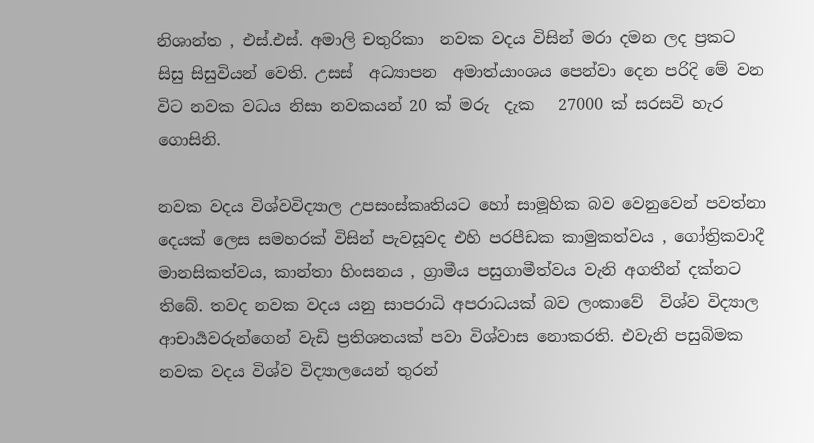නිශාන්ත , එස්.එස්. අමාලි චතුරිකා  නවක වදය විසින් මරා දමන ලද ප්‍රකට සිසු සිසුවියන් වෙති. උසස්  අධ්‍යාපන  අමාත්යාංශය පෙන්වා දෙන පරිදි මේ වන විට නවක වධය නිසා නවකයන් 20 ක් මරු  දැක   27000 ක් සරසවි හැර ගොසිනි.

නවක වදය විශ්වවිද්‍යාල උපසංස්කෘතියට හෝ සාමූහික බව වෙනුවෙන් පවත්නා දෙයක් ලෙස සමහරක් විසින් පැවසූවද එහි පරපීඩක කාමුකත්වය , ගෝත්‍රිකවාදී මානසිකත්වය, කාන්තා හිංසනය , ග්‍රාමීය පසුගාමීත්වය වැනි අගතීන් දක්නට තිබේ. තවද නවක වදය යනු සාපරාධි අපරාධයක් බව ලංකාවේ  විශ්ව විද්‍යාල ආචාර්‍යවරුන්ගෙන් වැඩි ප්‍රතිශතයක් පවා විශ්වාස නොකරති. එවැනි පසුබිමක නවක වදය විශ්ව විද්‍යාලයෙන් තුරන්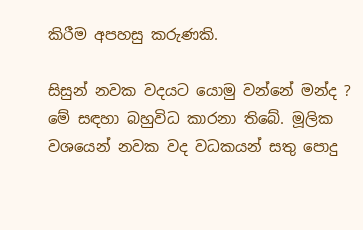කිරීම අපහසු කරුණකි.

සිසුන් නවක වදයට යොමු වන්නේ මන්ද ? මේ සඳහා බහුවිධ කාරනා තිබේ. මූලික වශයෙන් නවක වද වධකයන් සතු පොදු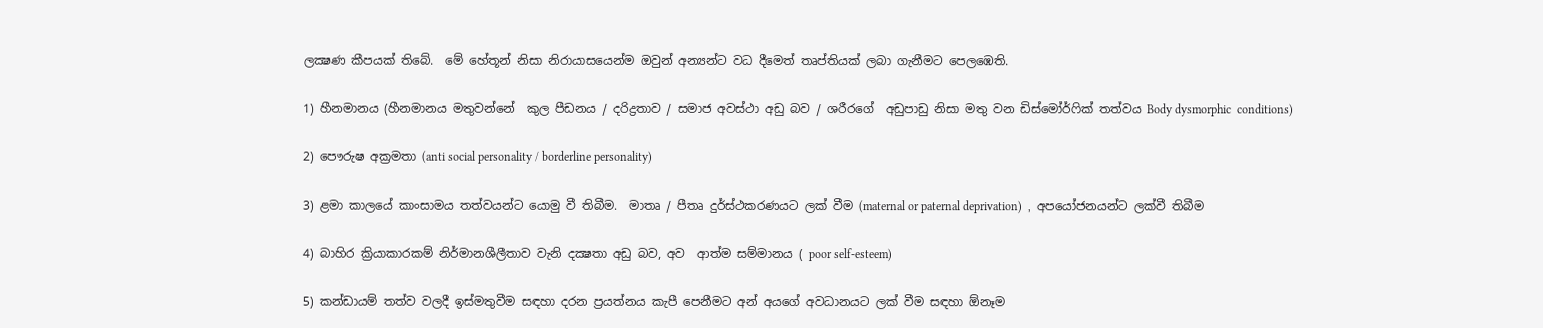ලක්‍ෂණ කීපයක් තිබේ.  මේ හේතූන් නිසා නිරායාසයෙන්ම ඔවුන් අන්‍යන්ට වධ දීමෙත් තෘප්තියක් ලබා ගැනීමට පෙලඹෙති.

1) හීනමානය (හීනමානය මතුවන්නේ  කුල පීඩනය / දරිද්‍රතාව / සමාජ අවස්ථා අඩු බව / ශරීරගේ  අඩුපාඩු නිසා මතු වන ඩිස්මෝර්ෆික් තත්වය Body dysmorphic  conditions)

2) පෞරුෂ අක්‍රමතා (anti social personality / borderline personality)

3) ළමා කාලයේ කාංසාමය තත්වයන්ට යොමු වී තිබීම.  මාතෘ / පීතෘ දුර්ස්ථකරණයට ලක් වීම (maternal or paternal deprivation)  ,  අපයෝජනයන්ට ලක්වී තිබීම

4) බාහිර ක්‍රියාකාරකම් නිර්මානශීලීතාව වැනි දක්‍ෂතා අඩු බව, අව  ආත්ම සම්මානය ( poor self-esteem)

5) කන්ඩායම් තත්ව වලදී ඉස්මතුවීම සඳහා දරන ප්‍රයත්නය කැපී පෙනීමට අන් අයගේ අවධානයට ලක් වීම සඳහා ඕනෑම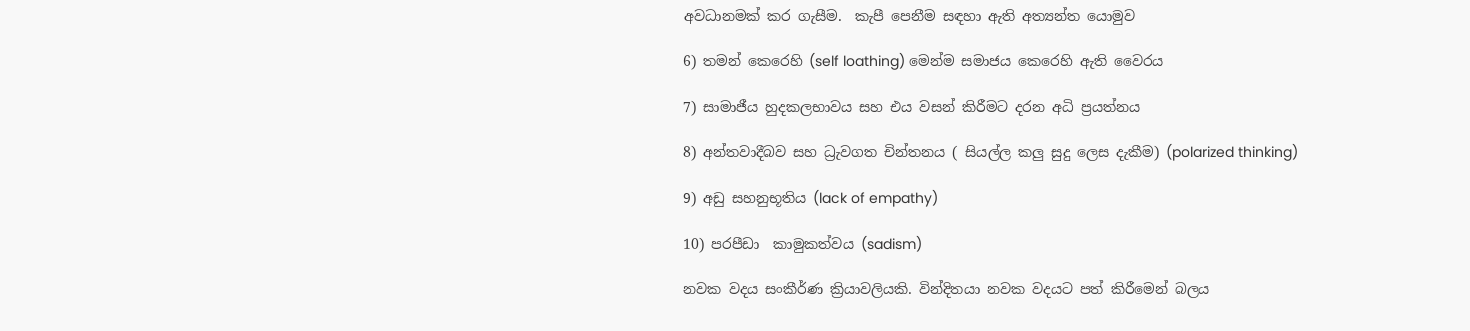අවධානමක් කර ගැසීම.  කැපී පෙනීම සඳහා ඇති අත්‍යන්ත යොමුව

6) තමන් කෙරෙහි (self loathing) මෙන්ම සමාජය කෙරෙහි ඇති වෛරය

7) සාමාජීය හුදකලභාවය සහ එය වසන් කිරීමට දරන අධි ප්‍රයත්නය

8) අන්තවාදීබව සහ ධ්‍රැවගත චින්තනය ( සියල්ල කලු සුදු ලෙස දැකීම) (polarized thinking)

9) අඩු සහනුභූතිය (lack of empathy)

10) පරපීඩා  කාමුකත්වය (sadism)

නවක වදය සංකීර්ණ ක්‍රියාවලියකි. වින්දිතයා නවක වදයට පත් කිරීමෙන් බලය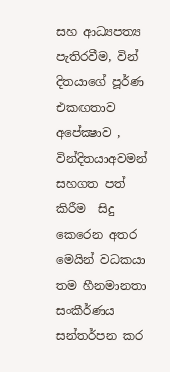සහ ආධ්‍යපත්‍ය පැතිරවීම, වින් දිතයාගේ පූර්ණ එකඟතාව අපේක්‍ෂාව , වින්දිතයාඅවමන් සහගත පත් කිරීම  සිදු කෙරෙන අතර මෙයින් වධකයා තම හීනමානතා සංකීර්ණය සන්තර්පන කර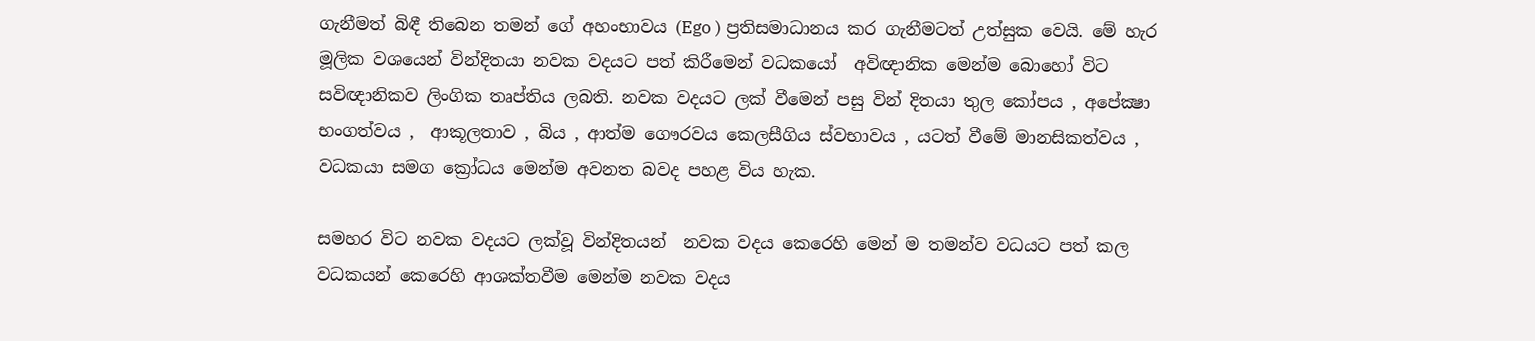ගැනීමත් බිඳී තිබෙන තමන් ගේ අහංභාවය (Ego ) ප්‍රතිසමාධානය කර ගැනීමටත් උත්සුක වෙයි. මේ හැර මූලික වශයෙන් වින්දිතයා නවක වදයට පත් කිරීමෙන් වධකයෝ  අවිඥානික මෙන්ම බොහෝ විට සවිඥානිකව ලිංගික තෘප්තිය ලබති. නවක වදයට ලක් වීමෙන් පසු වින් දිතයා තුල කෝපය , අපේක්‍ෂා භංගත්වය ,  ආකූලතාව , බිය , ආත්ම ගෞරවය කෙලසීගිය ස්වභාවය , යටත් වීමේ මානසිකත්වය , වධකයා සමග ක්‍රෝධය මෙන්ම අවනත බවද පහළ විය හැක.

සමහර විට නවක වදයට ලක්වූ වින්දිතයන්  නවක වදය කෙරෙහි මෙන් ම තමන්ව වධයට පත් කල වධකයන් කෙරෙහි ආශක්තවීම මෙන්ම නවක වදය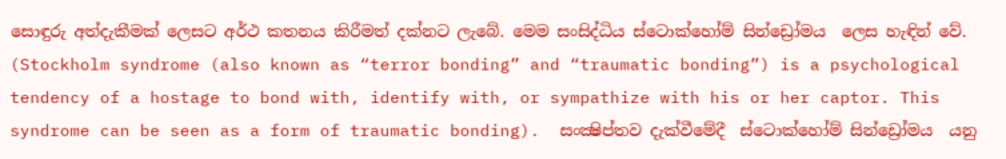සොඳුරු අත්දැකීමක් ලෙසට අර්ථ කතනය කිරීමත් දක්නට ලැබේ. මෙම සංසිද්ධිය ස්ටොක්හෝම් සින්ඩ්‍රෝමය  ලෙස හැඳින් වේ.  (Stockholm syndrome (also known as “terror bonding” and “traumatic bonding”) is a psychological tendency of a hostage to bond with, identify with, or sympathize with his or her captor. This syndrome can be seen as a form of traumatic bonding).  සංක්‍ෂිප්තව දැක්වීමේදී  ස්ටොක්හෝම් සින්ඩ්‍රෝමය  යනු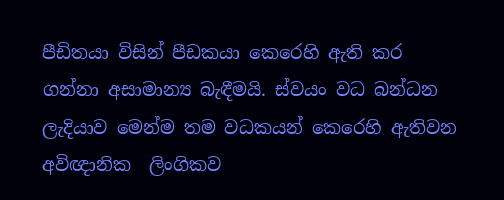පීඩිතයා විසින් පීඩකයා කෙරෙහි ඇති කර ගන්නා අසාමාන්‍ය බැඳීමයි. ස්වයං වධ බන්ධන ලැදියාව මෙන්ම තම වධකයන් කෙරෙහි ඇතිවන  අවිඥානික  ලිංගිකව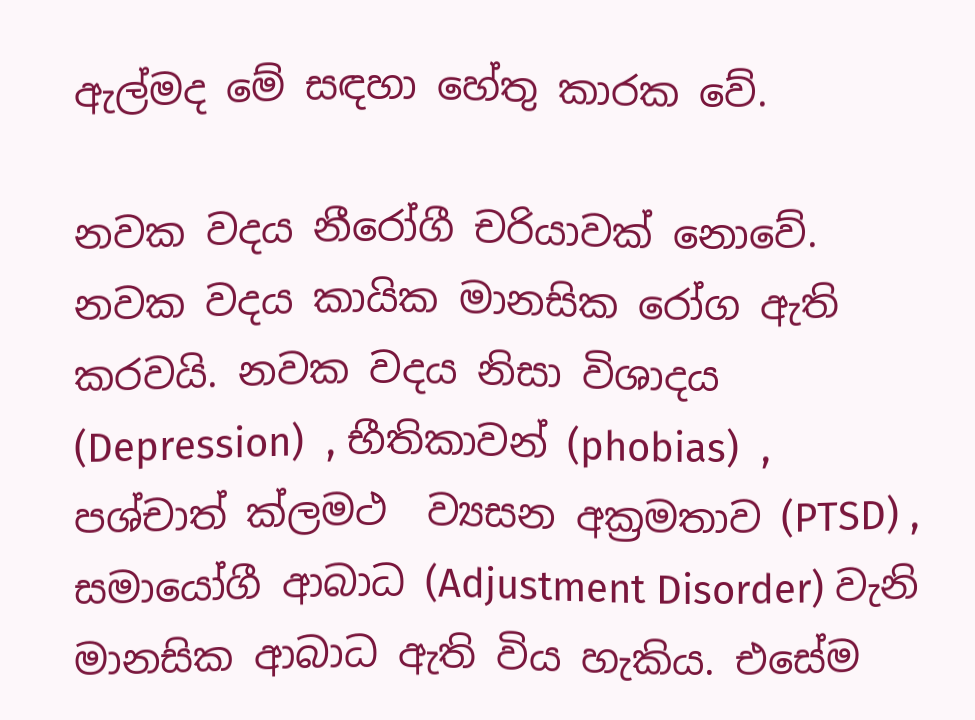ඇල්මද මේ සඳහා හේතු කාරක වේ.

නවක වදය නීරෝගී චරියාවක් නොවේ. නවක වදය කායික මානසික රෝග ඇති කරවයි. නවක වදය නිසා විශාදය (Depression)  , භීතිකාවන් (phobias)  , පශ්චාත් ක්ලමථ  ව්‍යසන අක්‍රමතාව (PTSD) , සමායෝගී ආබාධ (Adjustment Disorder) වැනි මානසික ආබාධ ඇති විය හැකිය. එසේම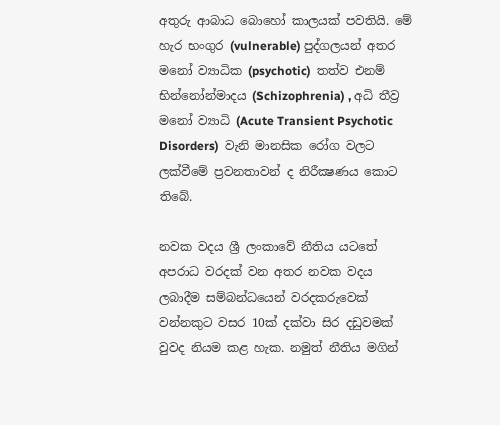අතුරු ආබාධ බොහෝ කාලයක් පවතියි. මේ හැර භංගුර (vulnerable) පුද්ගලයන් අතර මනෝ ව්‍යාධික (psychotic)  තත්ව එනම් භින්නෝන්මාදය (Schizophrenia) , අධි තීව්‍ර මනෝ ව්‍යාධි (Acute Transient Psychotic Disorders)  වැනි මානසික රෝග වලට ලක්වීමේ ප්‍රවනතාවන් ද නිරීක්‍ෂණය කොට තිබේ.

නවක වදය ශ්‍රී ලංකාවේ නීතිය යටතේ අපරාධ වරදක් වන අතර නවක වදය ලබාදීම සම්බන්ධයෙන් වරදකරුවෙක් වන්නකුට වසර 10ක් දක්වා සිර දඩුවමක් වුවද නියම කළ හැක. නමුත් නීතිය මගින්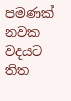පමණක් නවක වදයට තිත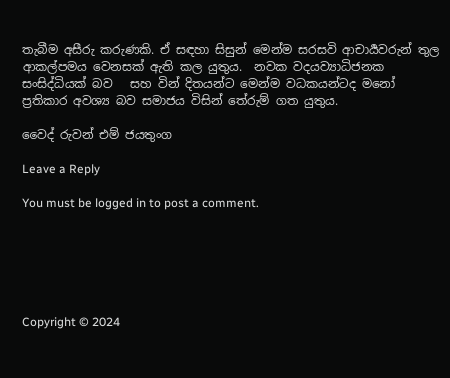තැබීම අසීරු කරුණකි. ඒ සඳහා සිසුන් මෙන්ම සරසවි ආචාර්‍යවරුන් තුල ආකල්පමය වෙනසක් ඇති කල යුතුය.  නවක වදයව්‍යාධිජනක සංසිද්ධියක් බව   සහ වින් දිතයන්ට මෙන්ම වධකයන්ටද මනෝ ප්‍රතිකාර අවශ්‍ය බව සමාජය විසින් තේරුම් ගත යුතුය.

වෛද් රුවන් එම් ජයතුංග

Leave a Reply

You must be logged in to post a comment.






Copyright © 2024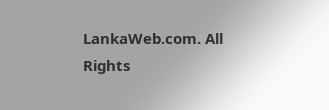LankaWeb.com. All Rights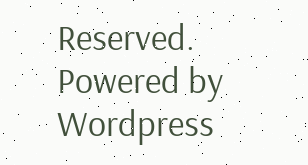Reserved. Powered by Wordpress